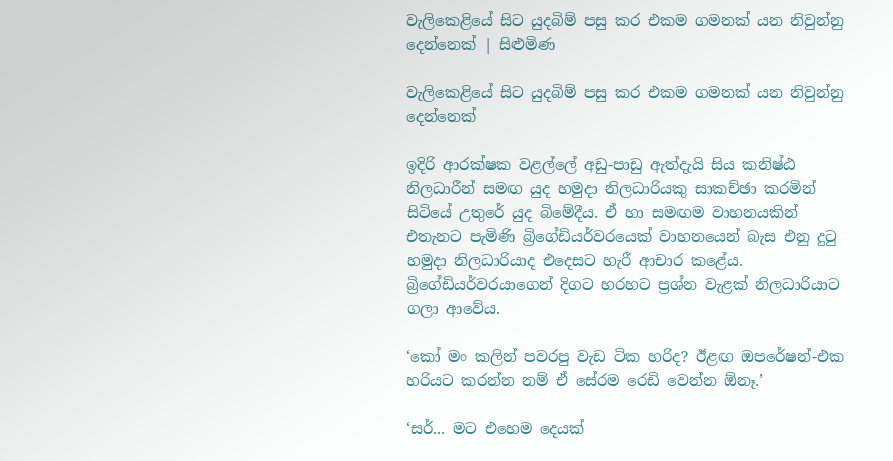වැලිකෙළියේ සිට යුදබිම් පසු කර එකම ගමනක් යන නිවුන්නු දෙන්නෙක් | සිළුමිණ

වැලිකෙළියේ සිට යුදබිම් පසු කර එකම ගමනක් යන නිවුන්නු දෙන්නෙක්

ඉදිරි ආරක්ෂක වළල්ලේ අඩු-පාඩු ඇත්දැයි සිය කනිෂ්ඨ නිලධාරීන් සමඟ යුද හමුදා නිලධාරියකු සාකච්ඡා කරමින් සිටියේ උතුරේ යුද බිමේදීය. ඒ හා සමඟම වාහනයකින් එතැනට පැමිණි බ්‍රි‍ගේඩියර්වරයෙක් වාහනයෙන් බැස එනු දුටු හමුදා නිලධාරියාද එදෙසට හැරී ආචාර කළේය. බ්‍රි‍ගේඩියර්වරයාගෙන් දිගට හරහට ප්‍රශ්න වැළක් නිලධාරියාට ගලා ආවේය.

‘කෝ මං කලින් පවරපු වැඩ ටික හරිද? ඊළඟ ඔපරේෂන්-එක හරියට කරන්න නම් ඒ සේරම රෙඩි වෙන්න ඕනෑ.’

‘සර්... මට එහෙම දෙයක්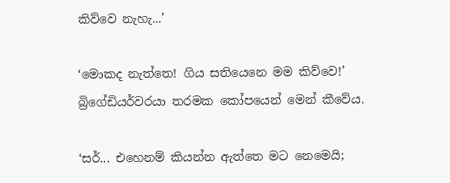කිව්වෙ නැහැ...’

‘මොකද නැත්තෙ! ගිය සතියෙනෙ මම කිව්වෙ!’ බ්‍රි‍ගේඩියර්වරයා තරමක කෝපයෙන් මෙන් කීවේය.

‘සර්... එහෙනම් කියන්න ඇත්තෙ මට නෙමෙයි;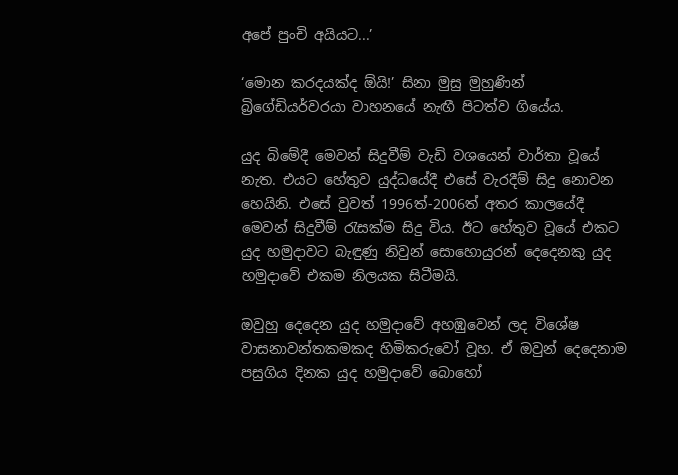අපේ පුංචි අයියට...’

‘මොන කරදයක්ද ඕයි!’ සිනා මුසු මුහුණින් බ්‍රිගේඩියර්වරයා වාහනයේ නැඟී පිටත්ව ගියේය.

යුද බිමේදී මෙවන් සිදුවීම් වැඩි වශයෙන් වාර්තා වූයේ නැත. එයට හේතුව යුද්ධයේදී එසේ වැරදීම් සිදු නොවන හෙයිනි. එසේ වුවත් 1996ත්-2006ත් අතර කාලයේදී මෙවන් සිදුවීම් රැසක්ම සිදු විය. ඊට හේතුව වූයේ එකට යුද හමුදාවට බැඳුණු නිවුන් සොහොයුරන් දෙදෙනකු යුද හමුදාවේ එකම නිලයක සිටීමයි.

ඔවුහු දෙදෙන යුද හමුදාවේ අහඹුවෙන් ලද විශේෂ වාසනාවන්තකමකද හිමිකරුවෝ වූහ. ඒ ඔවුන් දෙදෙනාම පසුගිය දිනක යුද හමුදාවේ බොහෝ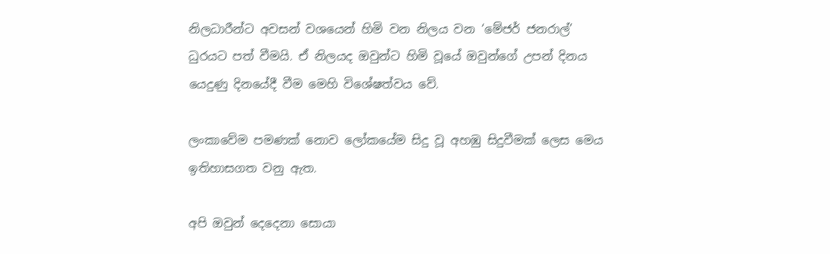නිලධාරීන්ට අවසන් වශයෙන් හිමි වන නිලය වන ‘මේජර් ජනරාල්’ ධුරයට පත් වීමයි. ඒ නිලයද ඔවුන්ට හිමි වූයේ ඔවුන්ගේ උපන් දිනය යෙදුණු දිනයේදී වීම මෙහි විශේෂත්වය වේ.

ලංකාවේම පමණක් නොව ලෝකයේම සිදු වූ අහඹු සිදුවීමක් ලෙස මෙය ඉතිහාසගත වනු ඇත.

අපි ඔවුන් දෙදෙනා සොයා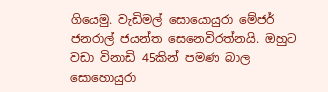ගියෙමු. වැඩිමල් සොයොයුරා මේජර් ජනරාල් ජයන්ත සෙනෙවිරත්නයි. ඔහුට වඩා විනාඩි 45කින් පමණ බාල සොහොයුරා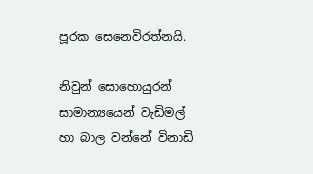පූරක සෙනෙවිරත්නයි.

නිවුන් සොහොයුරන් සාමාන්‍යයෙන් වැඩිමල් හා බාල වන්නේ විනාඩි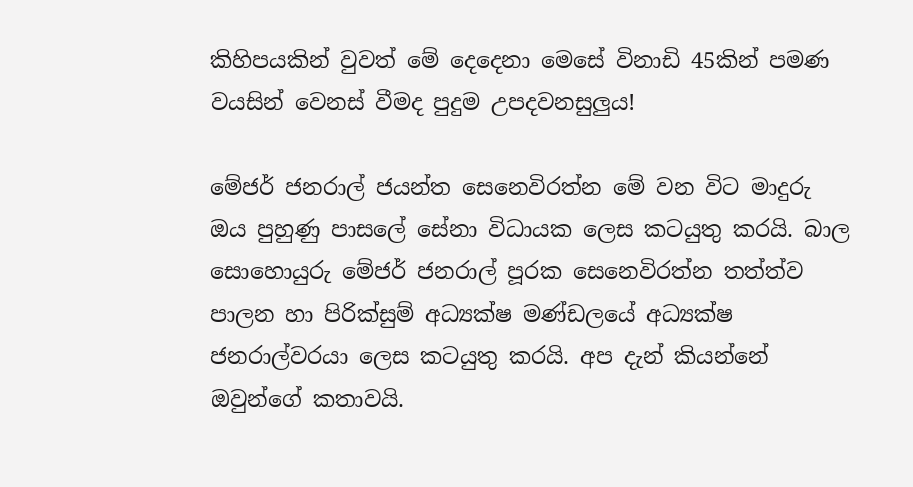කිහිපයකින් වුවත් මේ දෙදෙනා මෙසේ විනාඩි 45කින් පමණ වයසින් වෙනස් වීමද පුදුම උපදවනසුලුය!

මේජර් ජනරාල් ජයන්ත සෙනෙවිරත්න මේ වන විට මාදුරු ඔය පුහුණු පාසලේ සේනා විධායක ලෙස කටයුතු කරයි. බාල සොහොයුරු මේජර් ජනරාල් පූරක සෙනෙවිරත්න තත්ත්ව පාලන හා පිරික්සුම් අධ්‍යක්ෂ මණ්ඩලයේ අධ්‍යක්ෂ ජනරාල්වරයා ලෙස කටයුතු කරයි. අප දැන් කියන්නේ ඔවුන්ගේ කතාවයි.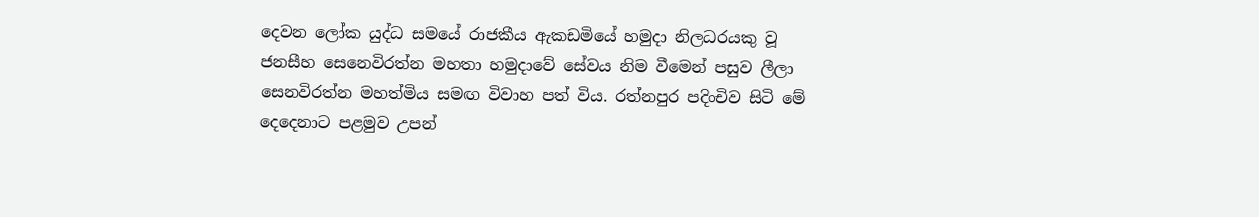දෙවන ලෝක යුද්ධ සමයේ රාජකීය ඇකඩමියේ හමුදා නිලධරයකු වූ ජනසීහ සෙනෙවිරත්න මහතා හමුදාවේ සේවය නිම වීමෙන් පසුව ලීලා සෙනවිරත්න මහත්මිය සමඟ විවාහ පත් විය. රත්නපුර පදිංචිව සිටි මේ දෙදෙනාට පළමුව උපන්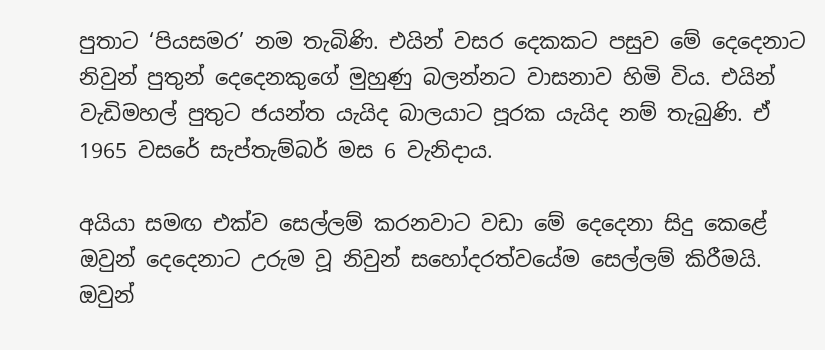පුතාට ‘පියසමර’ නම තැබිණි. එයින් වසර දෙකකට පසුව මේ දෙදෙනාට නිවුන් පුතුන් දෙදෙනකුගේ මුහුණු බලන්නට වාසනාව හිමි විය. එයින් වැඩිමහල් පුතුට ජයන්ත යැයිද බාලයාට පූරක යැයිද නම් තැබුණි. ඒ 1965 වසරේ සැප්තැම්බර් මස 6 වැනිදාය.

අයියා සමඟ එක්ව සෙල්ලම් කරනවාට වඩා මේ දෙදෙනා සිදු කෙළේ ඔවුන් දෙදෙනාට උරුම වූ නිවුන් සහෝදරත්වයේම සෙල්ලම් කිරීමයි. ඔවුන්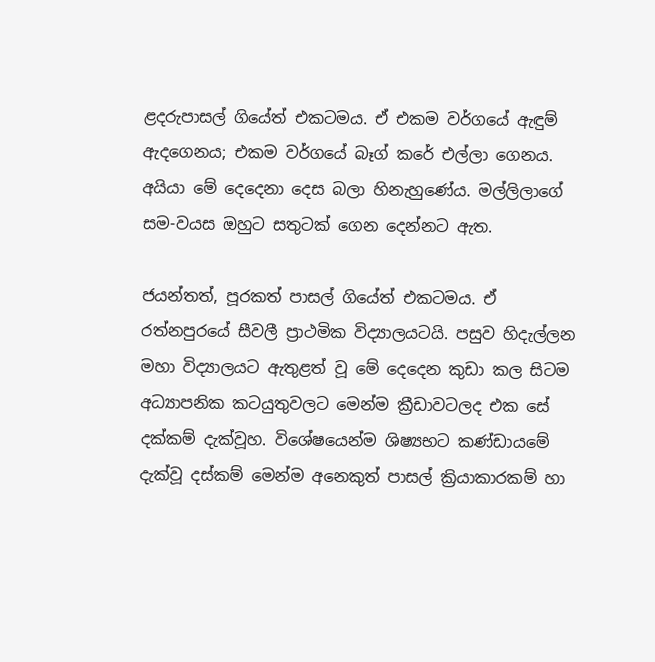ළදරුපාසල් ගියේත් එකටමය. ඒ එකම වර්ගයේ ඇඳුම් ඇදගෙනය; එකම වර්ගයේ බෑග් කරේ එල්ලා ගෙනය. අයියා මේ දෙදෙනා දෙස බලා හිනැහුණේය. මල්ලිලාගේ සම-වයස ඔහුට සතුටක් ගෙන දෙන්නට ඇත.

ජයන්තත්, පූරකත් පාසල් ගියේත් එකටමය. ඒ රත්නපුරයේ සීවලී ප්‍රාථමික විද්‍යාලයටයි. පසුව හිදැල්ලන මහා විද්‍යාලයට ඇතුළත් වූ මේ දෙදෙන කුඩා කල සිටම අධ්‍යාපනික කටයුතුවලට මෙන්ම ක්‍රීඩාවටලද එක සේ දක්කම් දැක්වූහ. විශේෂයෙන්ම ශිෂ්‍යභට කණ්ඩායමේ දැක්වූ දස්කම් මෙන්ම අනෙකුත් පාසල් ක්‍රියාකාරකම් හා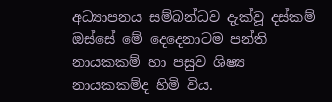අධ්‍යාපනය සම්බන්ධව දැක්වූ දස්කම් ඔස්සේ මේ දෙදෙනාටම පන්ති නායකකම් හා පසුව ශිෂ්‍ය නායකකම්ද හිමි විය.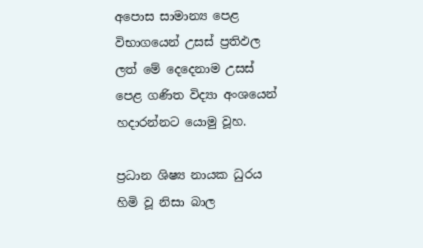අපොස සාමාන්‍ය පෙළ විභාගයෙන් උසස් ප්‍රතිඵල ලත් මේ දෙදෙනාම උසස් පෙළ ගණිත විද්‍යා අංශයෙන් හදාරන්නට යොමු වූහ.

ප්‍රධාන ශිෂ්‍ය නායක ධුරය හිමි වූ නිසා බාල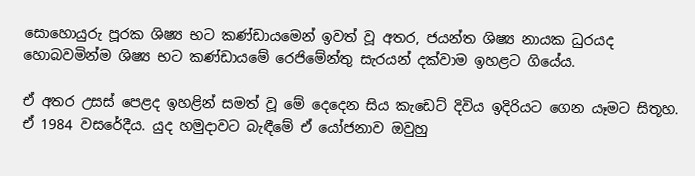සොහොයුරු පූරක ශිෂ්‍ය භට කණ්ඩායමෙන් ඉවත් වූ අතර, ජයන්ත ශිෂ්‍ය නායක ධුරයද හොබවමින්ම ශිෂ්‍ය භට කණ්ඩායමේ රෙජිමේන්තු සැරයන් දක්වාම ඉහළට ගියේය.

ඒ අතර උසස් පෙළද ඉහළින් සමත් වූ මේ දෙදෙන සිය කැඩෙට් දිවිය ඉදිරියට ගෙන යෑමට සිතූහ. ඒ 1984 වසරේදීය. යුද හමුදාවට බැඳීමේ ඒ යෝජනාව ඔවුහු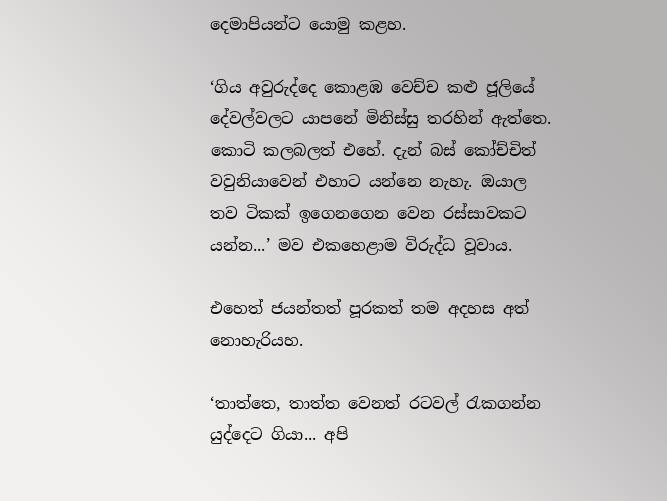දෙමාපියන්ට යොමු කළහ.

‘ගිය අවුරුද්දෙ කොළඹ වෙච්ච කළු ජූලියේ දේවල්වලට යාපනේ මිනිස්සු තරහින් ඇත්තෙ. කොටි කලබලත් එහේ. දැන් බස් කෝච්චිත් වවුනියාවෙන් එහාට යන්නෙ නැහැ. ඔයාල තව ටිකක් ඉගෙනගෙන වෙන රස්සාවකට යන්න...’ මව එකහෙළාම විරුද්ධ වූවාය.

එහෙත් ජයන්තත් පූරකත් තම අදහස අත් නොහැරියහ.

‘තාත්තෙ, තාත්ත වෙනත් රටවල් රැකගන්න යුද්දෙට ගියා... අපි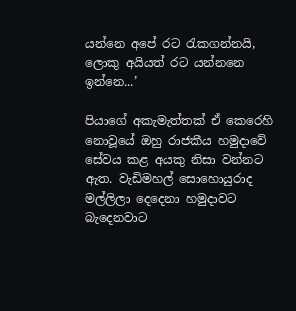යන්නෙ අපේ රට රැකගන්නයි, ලොකු අයියත් රට යන්නනෙ ඉන්නෙ...’

පියාගේ අකැමැත්තක් ඒ කෙරෙහි නොවූයේ ඔහු රාජකීය හමුදාවේ සේවය කළ අයකු නිසා වන්නට ඇත. වැඩිමහල් සොහොයුරාද මල්ලිලා දෙදෙනා හමුදාවට බැදෙනවාට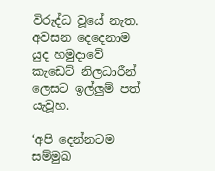විරුද්ධ වූයේ නැත. අවසන දෙදෙනාම යුද හමුදාවේ කැඩෙට් නිලධාරීන් ලෙසට ඉල්ලුම් පත් යැවූහ.

‘අපි දෙන්නටම සම්මුඛ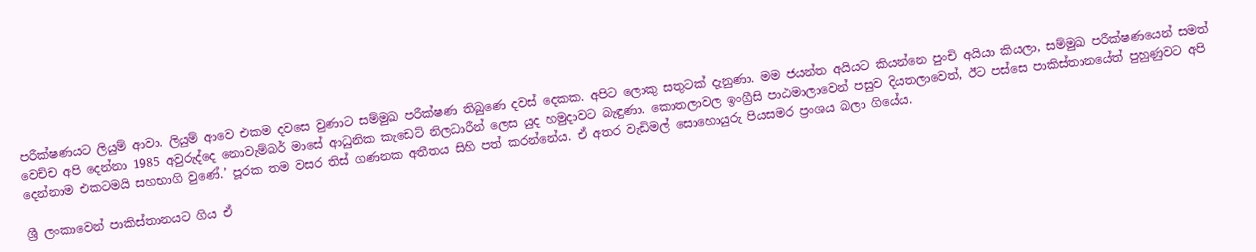පරීක්ෂණයට ලියුම් ආවා. ලියුම් ආවෙ එකම දවසෙ වුණාට සම්මුඛ පරීක්ෂණ තිබුණෙ දවස් දෙකක. අපිට ලොකු සතුටක් දැනුණා. මම ජයන්ත අයියට කියන්නෙ පුංචි අයියා කියලා, සම්මුඛ පරීක්ෂණයෙන් සමත් වෙච්ච අපි දෙන්නා 1985 අවුරුද්දෙ නොවැම්බර් මාසේ ආධුනික කැඩෙට් නිලධාරීන් ලෙස යුද හමුදාවට බැඳුණා. කොතලාවල ඉංග්‍රීසි පාඨමාලාවෙන් පසුව දියතලාවෙත්, ඊට පස්සෙ පාකිස්තානයේත් පුහුණුවට අපි දෙන්නාම එකටමයි සහභාගි වුණේ.’ පූරක තම වසර තිස් ගණනක අතීතය සිහි පත් කරන්නේය. ඒ අතර වැඩිමල් සොහොයුරු පියසමර ප්‍රංශය බලා ගියේය.

ශ්‍රී ලංකාවෙන් පාකිස්තානයට ගිය ඒ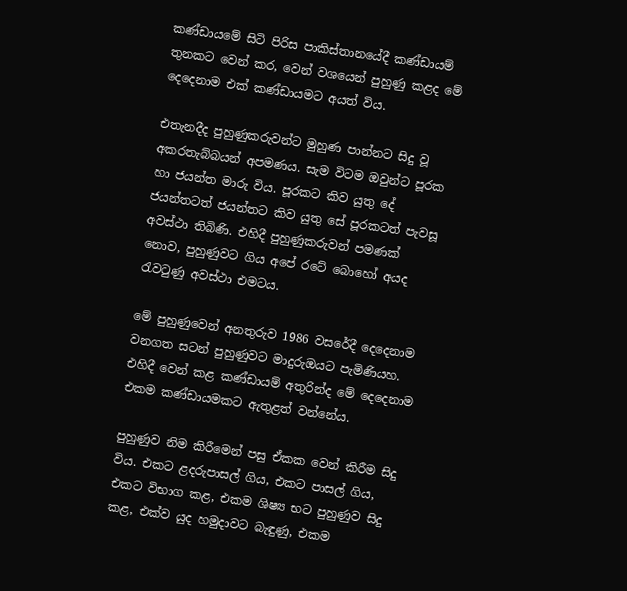කණ්ඩායමේ සිටි පිරිස පාකිස්තානයේදී කණ්ඩායම් තුනකට වෙන් කර, වෙන් වශයෙන් පුහුණු කළද මේ දෙදෙනාම එක් කණ්ඩායමට අයත් විය.

එතැනදීද පුහුණුකරුවන්ට මුහුණ පාන්නට සිදු වූ අකරතැබ්බයන් අපමණය. සැම විටම ඔවුන්ට පූරක හා ජයන්ත මාරු විය. පූරකට කිව යුතු දේ ජයන්තටත් ජයන්තට කිව යුතු සේ පූරකටත් පැවසූ අවස්ථා තිබිණි. එහිදී පුහුණුකරුවන් පමණක් නොව, පුහුණුවට ගිය අපේ රටේ බොහෝ අයද රැවටුණු අවස්ථා එමටය.

මේ පුහුණුවෙන් අනතුරුව 1986 වසරේදී දෙදෙනාම වනගත සටන් පුහුණුවට මාදුරුඔයට පැමිණියහ. එහිදී වෙන් කළ කණ්ඩායම් අතුරින්ද මේ දෙදෙනාම එකම කණ්ඩායමකට ඇතුළත් වන්නේය.

පුහුණුව නිම කිරීමෙන් පසු ඒකක වෙන් කිරීම සිදු විය. එකට ළදරුපාසල් ගිය, එකට පාසල් ගිය, එකට විභාග කළ, එකම ශිෂ්‍ය භට පුහුණුව සිදු කළ, එක්ව යුද හමුදාවට බැඳුණු, එකම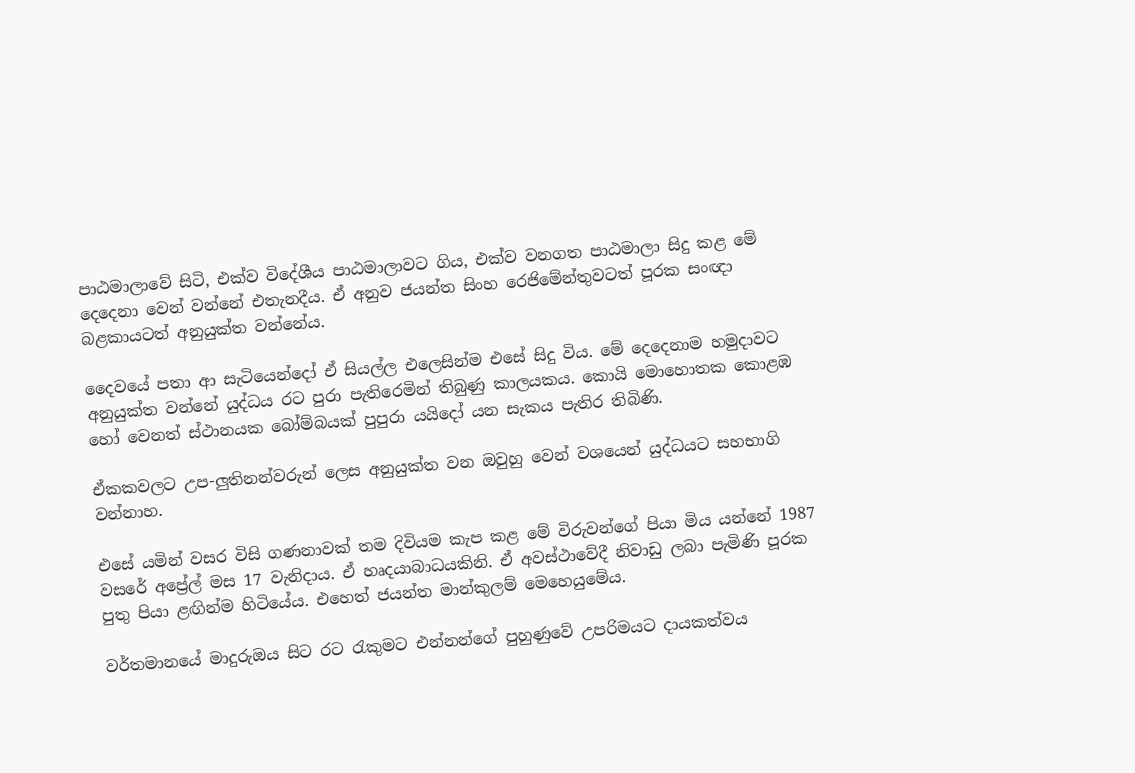පාඨමාලාවේ සිටි, එක්ව විදේශීය පාඨමාලාවට ගිය, එක්ව වනගත පාඨමාලා සිදු කළ මේ දෙදෙනා වෙන් වන්නේ එතැනදීය. ඒ අනුව ජයන්ත සිංහ රෙජිමේන්තුවටත් පූරක සංඥා බළකායටත් අනුයුක්ත වන්නේය.

දෛවයේ පතා ආ සැටියෙන්දෝ ඒ සියල්ල එලෙසින්ම එසේ සිදු විය. මේ දෙදෙනාම හමුදාවට අනුයුක්ත වන්නේ යුද්ධය රට පුරා පැතිරෙමින් තිබුණු කාලයකය. කොයි මොහොතක කොළඹ හෝ වෙනත් ස්ථානයක බෝම්බයක් පුපුරා යයිදෝ යන සැකය පැතිර තිබිණි.

ඒකකවලට උප-ලුතිනන්වරුන් ලෙස අනුයුක්ත වන ඔවුහු වෙන් වශයෙන් යුද්ධයට සහභාගි වන්නාහ.

එසේ යමින් වසර විසි ගණනාවක් තම දිවියම කැප කළ මේ විරුවන්ගේ පියා මිය යන්නේ 1987 වසරේ අප්‍රේල් මස 17 වැනිදාය. ඒ හෘදයාබාධයකිනි. ඒ අවස්ථාවේදී නිවාඩු ලබා පැමිණි පූරක පුතු පියා ළඟින්ම හිටියේය. එහෙත් ජයන්ත මාන්කුලම් මෙහෙයුමේය.

වර්තමානයේ මාදුරුඔය සිට රට රැකුමට එන්නන්ගේ පුහුණුවේ උපරිමයට දායකත්වය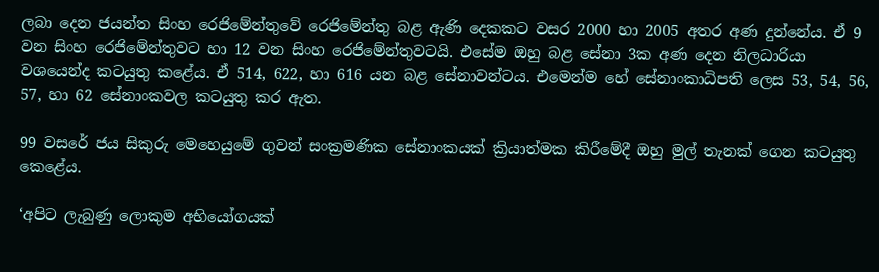ලබා දෙන ජයන්ත සිංහ රෙජිමේන්තුවේ රෙජිමේන්තු බළ ඇණි දෙකකට වසර 2000 හා 2005 අතර අණ දුන්නේය. ඒ 9 වන සිංහ රෙජිමේන්තුවට හා 12 වන සිංහ රෙජිමේන්තුවටයි. එසේම ඔහු බළ සේනා 3ක අණ දෙන නිලධාරියා වශයෙන්ද කටයුතු කළේය. ඒ 514, 622, හා 616 යන බළ සේනාවන්ටය. එමෙන්ම හේ සේනාංකාධිපති ලෙස 53, 54, 56, 57, හා 62 සේනාංකවල කටයුතු කර ඇත.

99 වසරේ ජය සිකුරු මෙහෙයුමේ ගුවන් සංක්‍රමණික සේනාංකයක් ක්‍රියාත්මක කිරීමේදී ඔහු මුල් තැනක් ගෙන කටයුතු කෙළේය.

‘අපිට ලැබුණු ලොකුම අභියෝගයක්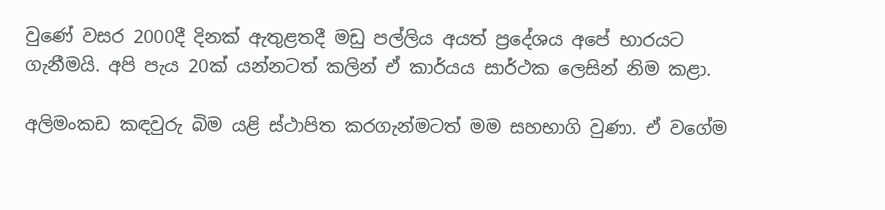වුණේ වසර 2000දී දිනක් ඇතුළතදී මඩු පල්ලිය අයත් ප්‍රදේශය අපේ භාරයට ගැනීමයි. අපි පැය 20ක් යන්නටත් කලින් ඒ කාර්යය සාර්ථක ලෙසින් නිම කළා.

අලිමංකඩ කඳවුරු බිම යළි ස්ථාපිත කරගැන්මටත් මම සහභාගි වුණා. ඒ වගේම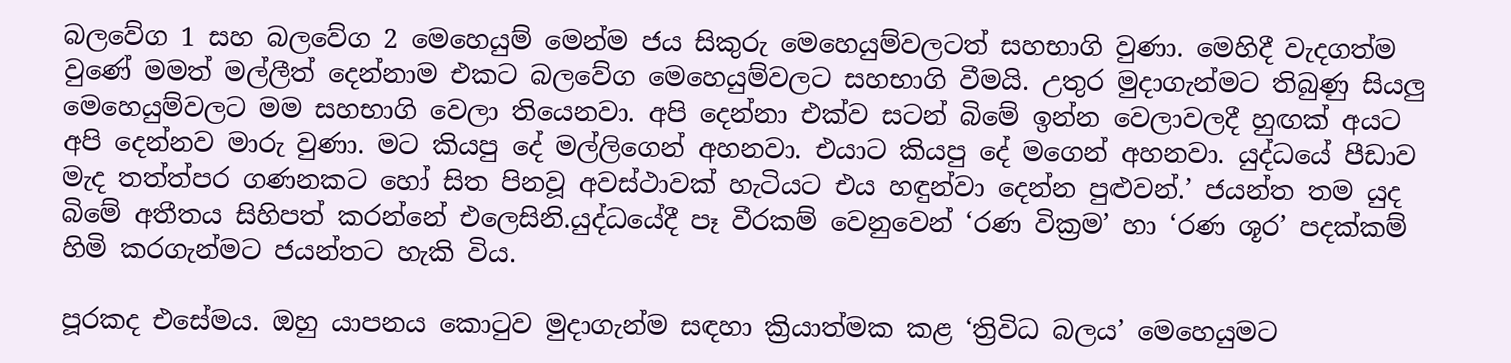බලවේග 1 සහ බලවේග 2 මෙහෙයුම් මෙන්ම ජය සිකුරු මෙහෙයුම්වලටත් සහභාගි වුණා. මෙහිදී වැදගත්ම වුණේ මමත් මල්ලීත් දෙන්නාම එකට බලවේග මෙහෙයුම්වලට සහභාගි වීමයි. උතුර මුදාගැන්මට තිබුණු සියලු මෙහෙයුම්වලට මම සහභාගි වෙලා තියෙනවා. අපි දෙන්නා එක්ව සටන් බිමේ ඉන්න වෙලාවලදී හුඟක් අයට අපි දෙන්නව මාරු වුණා. මට කියපු දේ මල්ලිගෙන් අහනවා. එයාට කියපු දේ මගෙන් අහනවා. යුද්ධයේ පීඩාව මැද තත්ත්පර ගණනකට හෝ සිත පිනවූ අවස්ථාවක් හැටියට එය හඳුන්වා දෙන්න පුළුවන්.’ ජයන්ත තම යුද බිමේ අතීතය සිහිපත් කරන්නේ එලෙසිනි.යුද්ධයේදී පෑ වීරකම් වෙනුවෙන් ‘රණ වික්‍රම’ හා ‘රණ ශූර’ පදක්කම් හිමි කරගැන්මට ජයන්තට හැකි විය.

පූරකද එසේමය. ඔහු යාපනය කොටුව මුදාගැන්ම සඳහා ක්‍රියාත්මක කළ ‘ත්‍රිවිධ බලය’ මෙහෙයුමට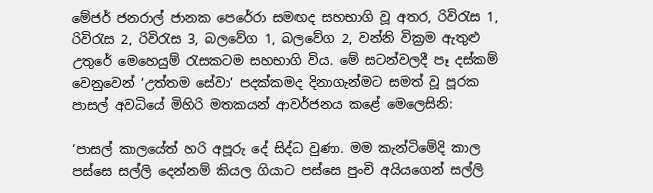මේජර් ජනරාල් ජානක පෙරේරා සමඟද සහභාගි වූ අතර, රිවිරැස 1, රිවිරැස 2, රිවිරැස 3, බලවේග 1, බලවේග 2, වන්නි වික්‍රම ඇතුළු උතුරේ මෙහෙයුම් රැසකටම සහභාගි විය. මේ සටන්වලදී පෑ දස්කම් වෙනුවෙන් ‘උත්තම සේවා’ පදක්කමද දිනාගැන්මට සමත් වූ පූරක පාසල් අවධියේ මිහිරි මතකයන් ආවර්ජනය කළේ මෙලෙසිනි:

‘පාසල් කාලයේත් හරි අපූරු දේ සිද්ධ වුණා. මම කැන්ටිමේදි කාල පස්සෙ සල්ලි දෙන්නම් කියල ගියාට පස්සෙ පුංචි අයියගෙන් සල්ලි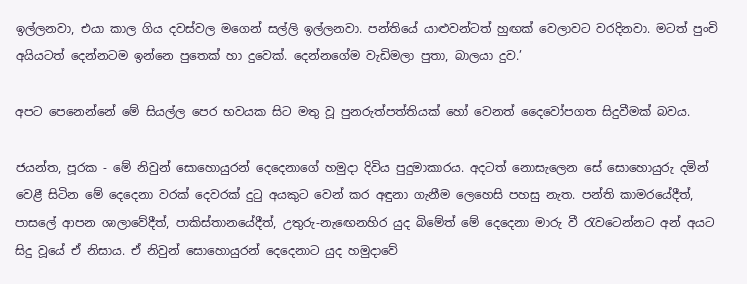ඉල්ලනවා, එයා කාල ගිය දවස්වල මගෙන් සල්ලි ඉල්ලනවා. පන්තියේ යාළුවන්ටත් හුඟක් වෙලාවට වරදිනවා. මටත් පුංචි අයියටත් දෙන්නටම ඉන්නෙ පුතෙක් හා දුවෙක්. දෙන්නගේම වැඩිමලා පුතා, බාලයා දුව.’

අපට පෙනෙන්නේ මේ සියල්ල පෙර භවයක සිට මතු වූ පුනරුත්පත්තියක් හෝ වෙනත් දෛවෝපගත සිදුවීමක් බවය.

ජයන්ත, පූරක - මේ නිවුන් සොහොයුරන් දෙදෙනාගේ හමුදා දිවිය පුදුමාකාරය. අදටත් නොසැලෙන සේ සොහොයුරු දමින් වෙළී සිටින මේ දෙදෙනා වරක් දෙවරක් දුටු අයකුට වෙන් කර අඳුනා ගැනීම ලෙහෙසි පහසු නැත. පන්ති කාමරයේදීත්, පාසලේ ආපන ශාලාවේදීත්, පාකිස්තානයේදීත්, උතුරු-නැඟෙනහිර යුද බිමේත් මේ දෙදෙනා මාරු වී රැවටෙන්නට අන් අයට සිදු වූයේ ඒ නිසාය. ඒ නිවුන් සොහොයුරන් දෙදෙනාට යුද හමුදාවේ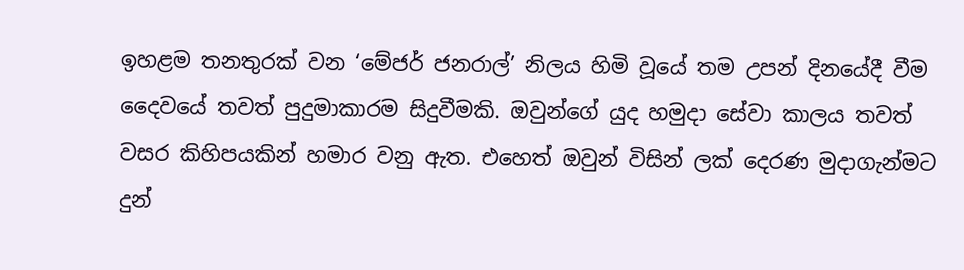ඉහළම තනතුරක් වන ‘මේජර් ජනරාල්’ නිලය හිමි වූයේ තම උපන් දිනයේදී වීම දෛවයේ තවත් පුදුමාකාරම සිදුවීමකි. ඔවුන්ගේ යුද හමුදා සේවා කාලය තවත් වසර කිහිපයකින් හමාර වනු ඇත‍. එහෙත් ඔවුන් විසින් ලක් දෙරණ මුදාගැන්මට දුන්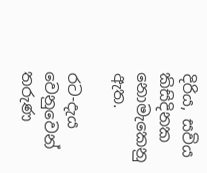දිරිය, සවිය කිසිදිනක නොමැකෙනු ඇත.

රට-දැය වෙනුවෙන් තරුණ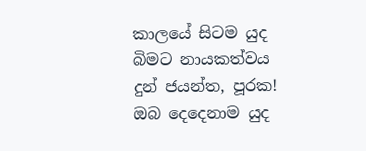කාලයේ සිටම යුද බිමට නායකත්වය දුන් ජයන්ත, පූරක! ඔබ දෙදෙනාම යුද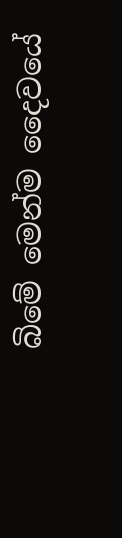බිමේ මෙන්ම දෛවයේ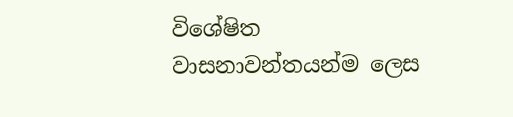විශේෂිත වාසනාවන්තයන්ම ලෙස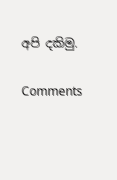අපි දකිමු.

Comments